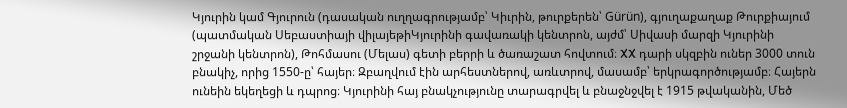Կյուրին կամ Գյուրուն (դասական ուղղագրությամբ՝ Կիւրին, թուրքերեն՝ Gürün), գյուղաքաղաք Թուրքիայում (պատմական Սեբաստիայի վիլայեթիԿյուրինի գավառակի կենտրոն, այժմ՝ Սիվասի մարզի Կյուրինի շրջանի կենտրոն), Թոհմասու (Մելաս) գետի բերրի և ծառաշատ հովտում։ XX դարի սկզբին ուներ 3000 տուն բնակիչ, որից 1550-ը՝ հայեր։ Զբաղվում էին արհեստներով, առևտրով, մասամբ՝ երկրագործությամբ։ Հայերն ունեին եկեղեցի և դպրոց։ Կյուրինի հայ բնակչությունը տարագրվել և բնաջնջվել է 1915 թվականին, Մեծ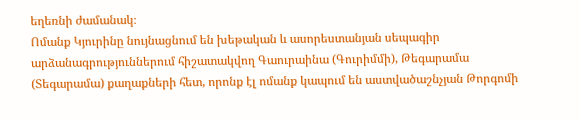եղեռնի ժամանակ։
Ոմանք Կյուրինը նույնացնում են խեթական և ասորեստանյան սեպագիր արձանագրություններում հիշատակվող Գաուրաինա (Գուրիմմի), Թեգարամա (Տեգարամա) քաղաքների հետ, որոնք էլ ոմանք կապում են աստվածաշնչյան Թորգոմի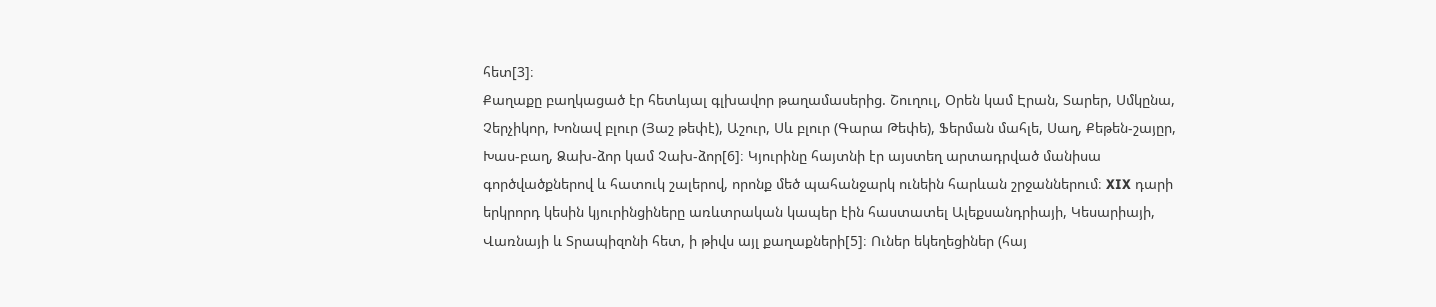հետ[3]։
Քաղաքը բաղկացած էր հետևյալ գլխավոր թաղամասերից. Շուղուլ, Օրեն կամ Էրան, Տարեր, Սմկընա, Չերչիկոր, Խոնավ բլուր (Յաշ թեփէ), Աշուր, Սև բլուր (Գարա Թեփե), Ֆերման մահլե, Սաղ, Քեթեն-շայըր, Խաս-բաղ, Ձախ-ձոր կամ Չախ-ձոր[6]։ Կյուրինը հայտնի էր այստեղ արտադրված մանիսա գործվածքներով և հատուկ շալերով, որոնք մեծ պահանջարկ ունեին հարևան շրջաններում։ XIX դարի երկրորդ կեսին կյուրինցիները առևտրական կապեր էին հաստատել Ալեքսանդրիայի, Կեսարիայի, Վառնայի և Տրապիզոնի հետ, ի թիվս այլ քաղաքների[5]։ Ուներ եկեղեցիներ (հայ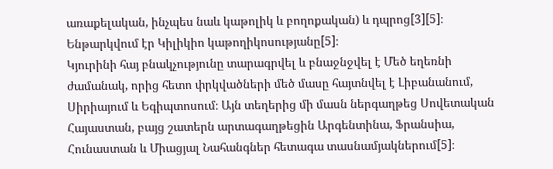առաքելական, ինչպես նաև կաթոլիկ և բողոքական) և դպրոց[3][5]։ Ենթարկվում էր Կիլիկիո կաթողիկոսությանը[5]։
Կյուրինի հայ բնակչությունը տարագրվել և բնաջնջվել է Մեծ եղեռնի ժամանակ, որից հետո փրկվածների մեծ մասը հայտնվել է Լիբանանում, Սիրիայում և Եգիպտոսում։ Այն տեղերից մի մասն ներգաղթեց Սովետական Հայաստան, բայց շատերն արտագաղթեցին Արգենտինա, Ֆրանսիա, Հունաստան և Միացյալ Նահանգներ հետագա տասնամյակներում[5]։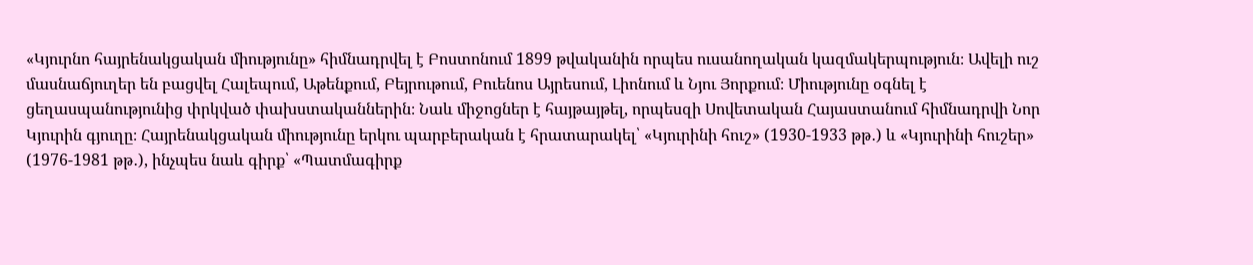«Կյուրնո հայրենակցական միությունը» հիմնադրվել է Բոստոնում 1899 թվականին որպես ուսանողական կազմակերպություն։ Ավելի ուշ մասնաճյուղեր են բացվել Հալեպում, Աթենքում, Բեյրութում, Բուենոս Այրեսում, Լիոնում և Նյու Յորքում։ Միությունը օգնել է ցեղասպանությունից փրկված փախստականներին։ Նաև միջոցներ է հայթայթել, որպեսզի Սովետական Հայաստանում հիմնադրվի Նոր Կյուրին գյուղը։ Հայրենակցական միությունը երկու պարբերական է հրատարակել՝ «Կյուրինի հուշ» (1930-1933 թթ․) և «Կյուրինի հուշեր» (1976-1981 թթ․), ինչպես նաև գիրք՝ «Պատմագիրք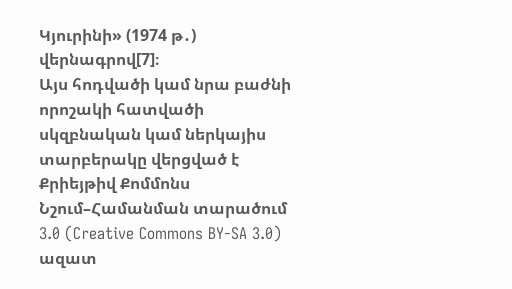Կյուրինի» (1974 թ․) վերնագրով[7]։
Այս հոդվածի կամ նրա բաժնի որոշակի հատվածի սկզբնական կամ ներկայիս տարբերակը վերցված է Քրիեյթիվ Քոմմոնս Նշում–Համանման տարածում 3.0 (Creative Commons BY-SA 3.0) ազատ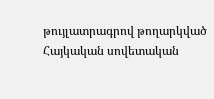թույլատրագրով թողարկված Հայկական սովետական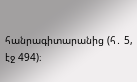հանրագիտարանից (հ․ 5, էջ 494)։